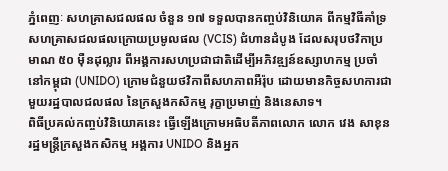ភ្នំពេញៈ សហគ្រាសជលផល ចំនួន ១៧ ទទួលបានកញ្ចប់វិនិយោគ ពីកម្មវិធីគាំទ្រសហគ្រាសជលផលក្រោយប្រមូលផល (VCIS) ជំហានដំបូង ដែលសរុបថវិកាប្រមាណ ៥០ ម៉ឺនដុល្លារ ពីអង្គការសហប្រជាជាតិដើម្បីអភិវឌ្ឍន៍ឧស្សាហកម្ម ប្រចាំនៅកម្ពុជា (UNIDO) ក្រោមជំនួយថវិកាពីសហភាពអឺរ៉ុប ដោយមានកិច្ចសហការជាមួយរដ្ឋបាលជលផល នៃក្រសួងកសិកម្ម រុក្ខាប្រមាញ់ និងនេសាទ។
ពិធីប្រគល់កញ្ចប់វិនិយោគនេះ ធ្វើឡើងក្រោមអធិបតីភាពលោក លោក វេង សាខុន រដ្ឋមន្រ្តីក្រសួងកសិកម្ម អង្គការ UNIDO និងអ្នក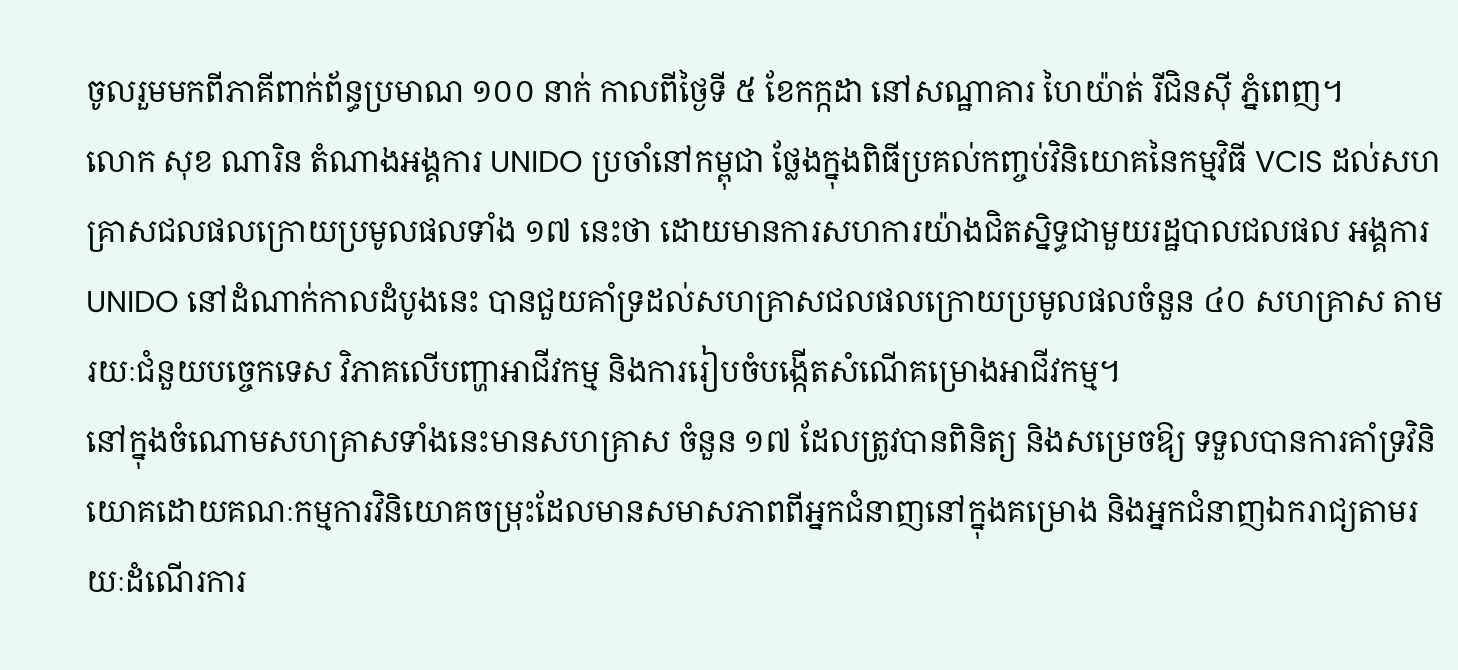ចូលរួមមកពីភាគីពាក់ព័ន្ធប្រមាណ ១០០ នាក់ កាលពីថ្ងៃទី ៥ ខែកក្កដា នៅសណ្ឋាគារ ហៃយ៉ាត់ រីជិនស៊ី ភ្នំពេញ។
លោក សុខ ណារិន តំណាងអង្គការ UNIDO ប្រចាំនៅកម្ពុជា ថ្លែងក្នុងពិធីប្រគល់កញ្ចប់វិនិយោគនៃកម្មវិធី VCIS ដល់សហគ្រាសជលផលក្រោយប្រមូលផលទាំង ១៧ នេះថា ដោយមានការសហការយ៉ាងជិតស្និទ្ធជាមួយរដ្ឋបាលជលផល អង្គការ UNIDO នៅដំណាក់កាលដំបូងនេះ បានជួយគាំទ្រដល់សហគ្រាសជលផលក្រោយប្រមូលផលចំនួន ៤០ សហគ្រាស តាមរយៈជំនួយបច្ចេកទេស វិភាគលើបញ្ហាអាជីវកម្ម និងការរៀបចំបង្កើតសំណើគម្រោងអាជីវកម្ម។
នៅក្នុងចំណោមសហគ្រាសទាំងនេះមានសហគ្រាស ចំនួន ១៧ ដែលត្រូវបានពិនិត្យ និងសម្រេចឱ្យ ទទួលបានការគាំទ្រវិនិយោគដោយគណៈកម្មការវិនិយោគចម្រុះដែលមានសមាសភាពពីអ្នកជំនាញនៅក្នុងគម្រោង និងអ្នកជំនាញឯករាជ្យតាមរយៈដំណើរការ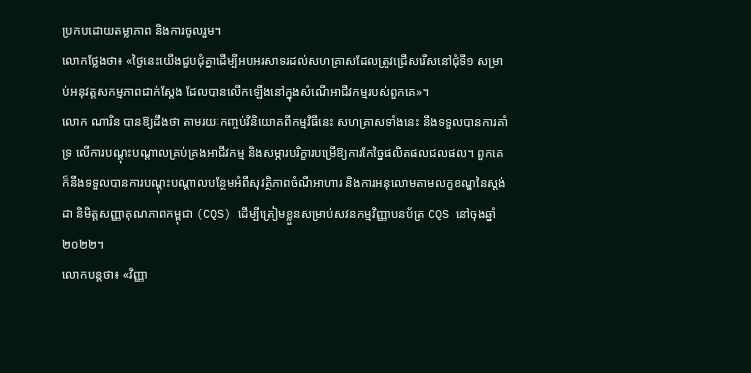ប្រកបដោយតម្លាភាព និងការចូលរួម។
លោកថ្លែងថា៖ «ថ្ងៃនេះយើងជួបជុំគ្នាដើម្បីអបអរសាទរដល់សហគ្រាសដែលត្រូវជ្រើសរើសនៅជុំទី១ សម្រាប់អនុវត្តសកម្មភាពជាក់ស្តែង ដែលបានលើកឡើងនៅក្នុងសំណើអាជីវកម្មរបស់ពួកគេ»។
លោក ណារិន បានឱ្យដឹងថា តាមរយៈកញ្ចប់វិនិយោគពីកម្មវិធីនេះ សហគ្រាសទាំងនេះ នឹងទទួលបានការគាំទ្រ លើការបណ្តុះបណ្តាលគ្រប់គ្រងអាជីវកម្ម និងសម្ភារបរិក្ខារបម្រើឱ្យការកែច្នៃផលិតផលជលផល។ ពួកគេក៏នឹងទទួលបានការបណ្តុះបណ្តាលបន្ថែមអំពីសុវត្ថិភាពចំណីអាហារ និងការអនុលោមតាមលក្ខខណ្ឌនៃស្តង់ដា និមិត្តសញ្ញាគុណភាពកម្ពុជា (CQS) ដើម្បីត្រៀមខ្លួនសម្រាប់សវនកម្មវិញ្ញាបនប័ត្រ CQS នៅចុងឆ្នាំ ២០២២។
លោកបន្តថា៖ «វិញ្ញា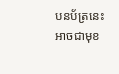បនប័ត្រនេះអាចជាមុខ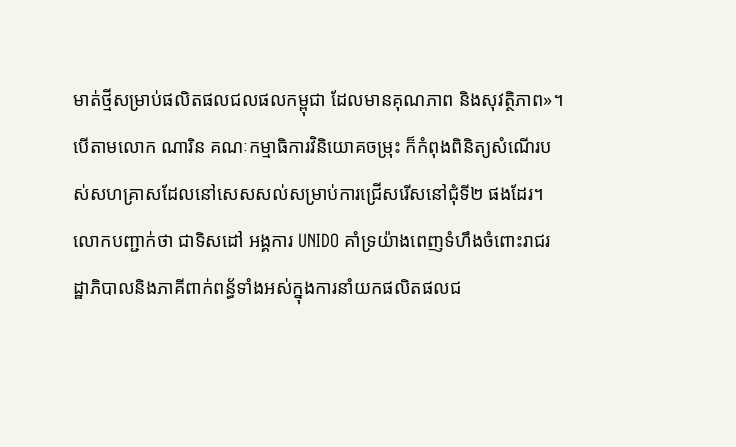មាត់ថ្មីសម្រាប់ផលិតផលជលផលកម្ពុជា ដែលមានគុណភាព និងសុវត្ថិភាព»។
បើតាមលោក ណារិន គណៈកម្មាធិការវិនិយោគចម្រុះ ក៏កំពុងពិនិត្យសំណើរបស់សហគ្រាសដែលនៅសេសសល់សម្រាប់ការជ្រើសរើសនៅជុំទី២ ផងដែរ។ លោកបញ្ជាក់ថា ជាទិសដៅ អង្គការ UNIDO គាំទ្រយ៉ាងពេញទំហឹងចំពោះរាជរដ្ឋាភិបាលនិងភាគីពាក់ពន្ធ័ទាំងអស់ក្នុងការនាំយកផលិតផលជ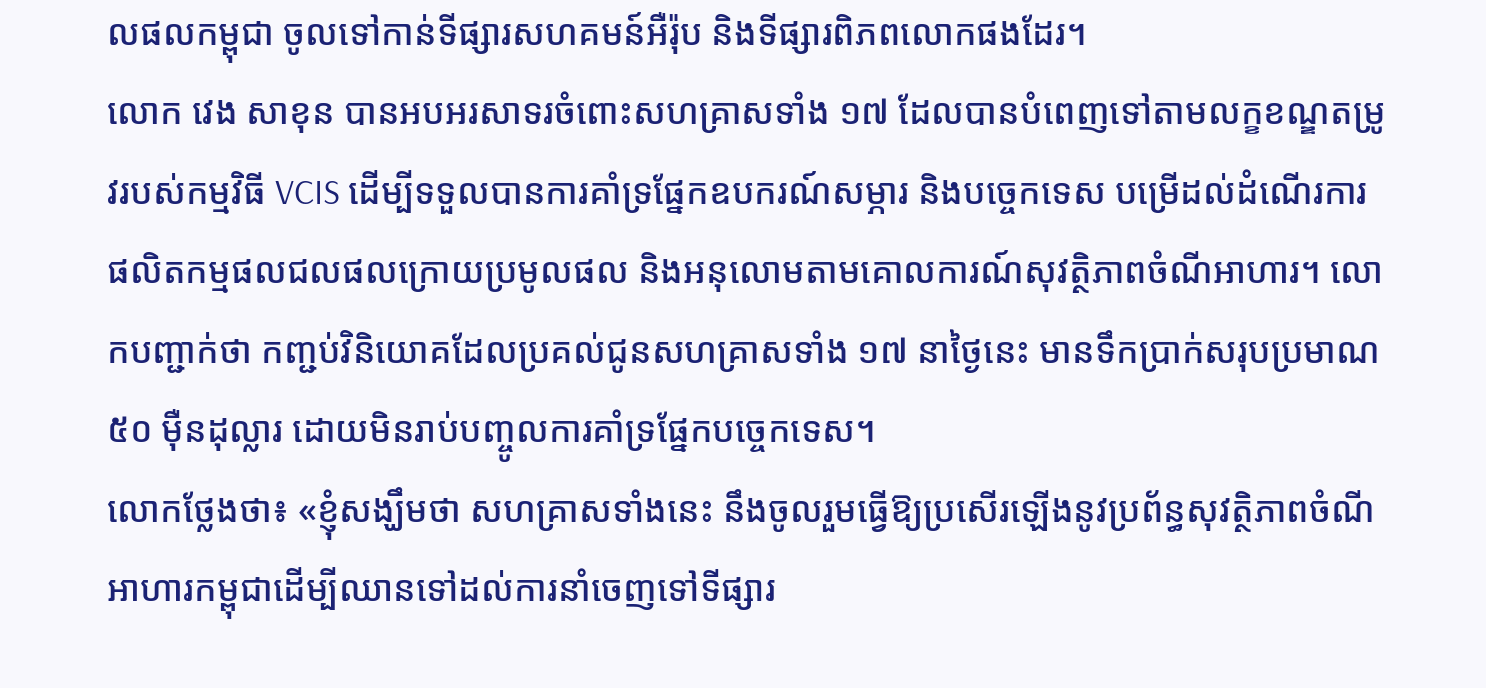លផលកម្ពុជា ចូលទៅកាន់ទីផ្សារសហគមន៍អឺរ៉ុប និងទីផ្សារពិភពលោកផងដែរ។
លោក វេង សាខុន បានអបអរសាទរចំពោះសហគ្រាសទាំង ១៧ ដែលបានបំពេញទៅតាមលក្ខខណ្ឌតម្រូវរបស់កម្មវិធី VCIS ដើម្បីទទួលបានការគាំទ្រផ្នែកឧបករណ៍សម្ភារ និងបច្ចេកទេស បម្រើដល់ដំណើរការផលិតកម្មផលជលផលក្រោយប្រមូលផល និងអនុលោមតាមគោលការណ៍សុវត្ថិភាពចំណីអាហារ។ លោកបញ្ជាក់ថា កញ្ជប់វិនិយោគដែលប្រគល់ជូនសហគ្រាសទាំង ១៧ នាថ្ងៃនេះ មានទឹកប្រាក់សរុបប្រមាណ ៥០ ម៉ឺនដុល្លារ ដោយមិនរាប់បញ្ចូលការគាំទ្រផ្នែកបច្ចេកទេស។
លោកថ្លែងថា៖ «ខ្ញុំសង្ឃឹមថា សហគ្រាសទាំងនេះ នឹងចូលរួមធ្វើឱ្យប្រសើរឡើងនូវប្រព័ន្ធសុវត្ថិភាពចំណីអាហារកម្ពុជាដើម្បីឈានទៅដល់ការនាំចេញទៅទីផ្សារ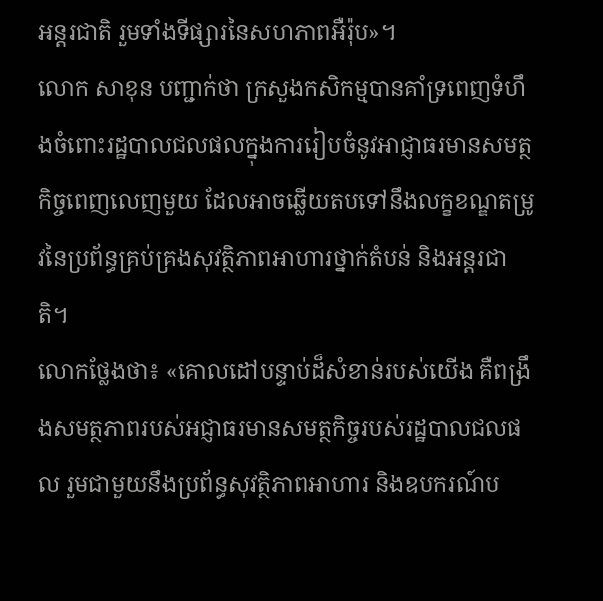អន្តរជាតិ រួមទាំងទីផ្សារនៃសហភាពអឺរ៉ុប»។
លោក សាខុន បញ្ជាក់ថា ក្រសួងកសិកម្មបានគាំទ្រពេញទំហឹងចំពោះរដ្ឋបាលជលផលក្នុងការរៀបចំនូវអាជ្ញាធរមានសមត្ថកិច្ចពេញលេញមួយ ដែលអាចឆ្លើយតបទៅនឹងលក្ខខណ្ឌតម្រូវនៃប្រព័ន្ធគ្រប់គ្រងសុវត្ថិភាពអាហារថ្នាក់តំបន់ និងអន្តរជាតិ។
លោកថ្លែងថា៖ «គោលដៅបន្ទាប់ដ៏សំខាន់របស់យើង គឺពង្រឹងសមត្ថភាពរបស់អជ្ញាធរមានសមត្ថកិច្ចរបស់រដ្ឋបាលជលផល រួមជាមួយនឹងប្រព័ន្ធសុវត្ថិភាពអាហារ និងឧបករណ៍ប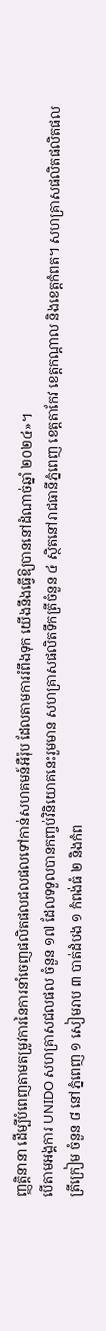ញ្ញត្តិនានា ដើម្បីបំពេញតាមតម្រូវការនៃការនាំចេញផលិតផលជលផលទៅកាន់សហគមន៍អឺរ៉ុប ដែលតាមការរំពឹងទុក យើងនឹងធ្វើឱ្យបាននៅដំណាច់ឆ្នាំ ២០២៤»។
បើតាមអង្គការ UNIDO សហគ្រាសជលផល ចំនួន ១៧ ដែលទទួលបានកញ្ចប់វិនិយោគនេះរួមមាន សហគ្រាសផលិតទឹកត្រីចំនួន ៤ ស្ថិតនៅរាជធានីភ្នំពេញ ខេត្ដតាកែវ ខេត្ដកណ្ដាល និងខេត្ដកំពត។ សហគ្រាសផលិតផលិតផលត្រីក្រៀម ចំនួន ៨ នៅភ្នំពេញ ១ សៀមរាប ៣ បាត់ដំបង ១ កំពង់ធំ ២ និងកំព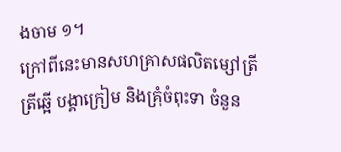ងចាម ១។
ក្រៅពីនេះមានសហគ្រាសផលិតម្សៅត្រី ត្រីឆ្អើ បង្គាក្រៀម និងគ្រុំចំពុះទា ចំនួន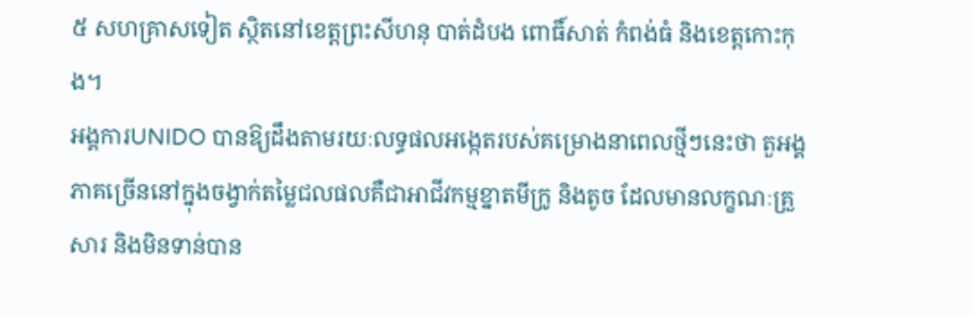៥ សហគ្រាសទៀត ស្ថិតនៅខេត្ដព្រះសីហនុ បាត់ដំបង ពោធិ៍សាត់ កំពង់ធំ និងខេត្ដកោះកុង។
អង្គការUNIDO បានឱ្យដឹងតាមរយៈលទ្ធផលអង្កេតរបស់គម្រោងនាពេលថ្មីៗនេះថា តួអង្គភាគច្រើននៅក្នុងចង្វាក់តម្លៃជលផលគឺជាអាជីវកម្មខ្នាតមីក្រូ និងតូច ដែលមានលក្ខណៈគ្រួសារ និងមិនទាន់បាន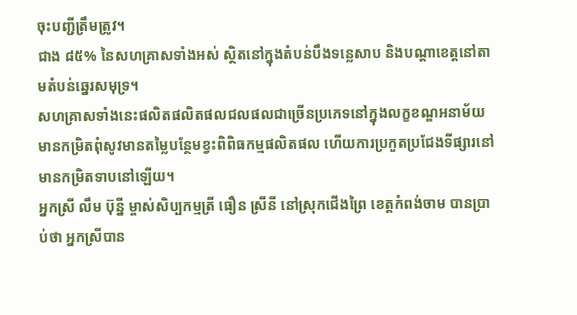ចុះបញ្ជីត្រឹមត្រូវ។
ជាង ៨៥% នៃសហគ្រាសទាំងអស់ ស្ថិតនៅក្នុងតំបន់បឹងទន្លេសាប និងបណ្តាខេត្តនៅតាមតំបន់ឆ្នេរសមុទ្រ។
សហគ្រាសទាំងនេះផលិតផលិតផលជលផលជាច្រើនប្រភេទនៅក្នុងលក្ខខណ្ឌអនាម័យមានកម្រិតពុំសូវមានតម្លៃបន្ថែមខ្វះពិពិធកម្មផលិតផល ហើយការប្រកួតប្រជែងទីផ្សារនៅមានកម្រិតទាបនៅឡើយ។
អ្នកស្រី លឹម ប៊ុន្នី ម្ចាស់សិប្បកម្មត្រី ធឿន ស្រីនី នៅស្រុកជើងព្រៃ ខេត្ដកំពង់ចាម បានប្រាប់ថា អ្នកស្រីបាន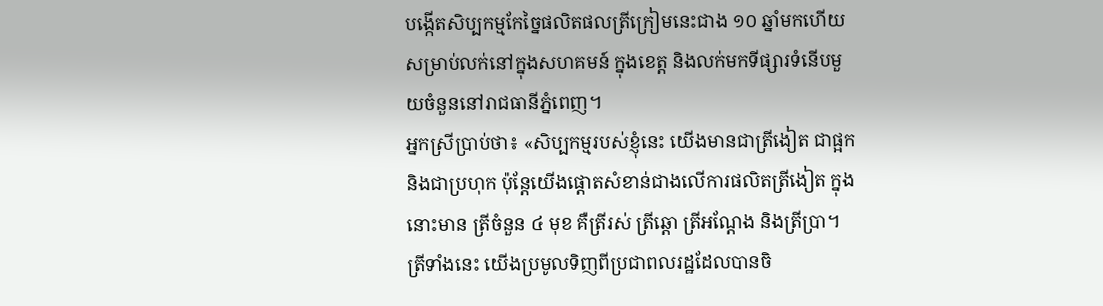បង្កើតសិប្បកម្មកែច្នៃផលិតផលត្រីក្រៀមនេះជាង ១០ ឆ្នាំមកហើយ សម្រាប់លក់នៅក្នុងសហគមន៍ ក្នុងខេត្ដ និងលក់មកទីផ្សារទំនើបមួយចំនួននៅរាជធានីភ្នំពេញ។
អ្នកស្រីប្រាប់ថា៖ «សិប្បកម្មរបស់ខ្ញុំនេះ យើងមានជាត្រីងៀត ជាផ្អក និងជាប្រហុក ប៉ុន្ដែយើងផ្តោតសំខាន់ជាងលើការផលិតត្រីងៀត ក្នុងនោះមាន ត្រីចំនួន ៤ មុខ គឺត្រីរស់ ត្រីឆ្ដោ ត្រីអណ្ដែង និងត្រីប្រា។ ត្រីទាំងនេះ យើងប្រមូលទិញពីប្រជាពលរដ្ឋដែលបានចិ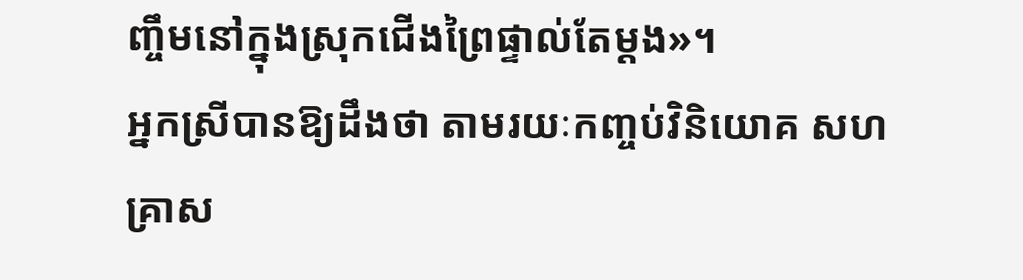ញ្ចឹមនៅក្នុងស្រុកជើងព្រៃផ្ទាល់តែម្ដង»។
អ្នកស្រីបានឱ្យដឹងថា តាមរយៈកញ្ចប់វិនិយោគ សហគ្រាស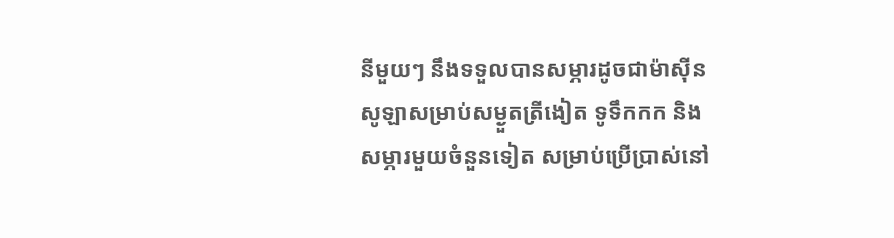នីមួយៗ នឹងទទួលបានសម្ភារដូចជាម៉ាស៊ីនសូឡាសម្រាប់សម្ងួតត្រីងៀត ទូទឹកកក និងសម្ភារមួយចំនួនទៀត សម្រាប់ប្រើប្រាស់នៅ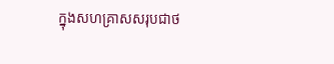ក្នុងសហគ្រាសសរុបជាថ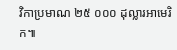វិកាប្រមាណ ២៥ ០០០ ដុល្លារអាមេរិក៕